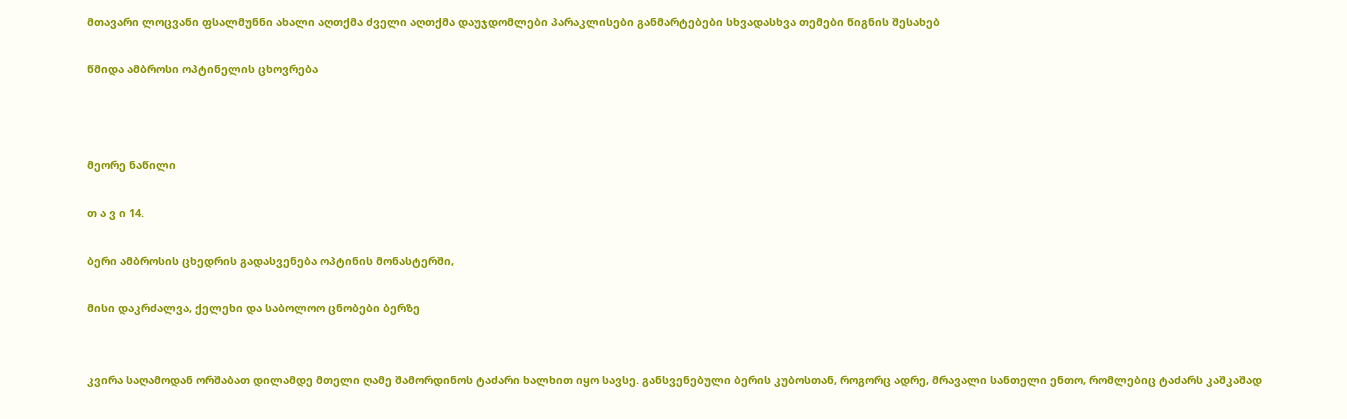მთავარი ლოცვანი ფსალმუნნი ახალი აღთქმა ძველი აღთქმა დაუჯდომლები პარაკლისები განმარტებები სხვადასხვა თემები წიგნის შესახებ

წმიდა ამბროსი ოპტინელის ცხოვრება



მეორე ნაწილი

თ ა ვ ი 14.

ბერი ამბროსის ცხედრის გადასვენება ოპტინის მონასტერში,

მისი დაკრძალვა, ქელეხი და საბოლოო ცნობები ბერზე


კვირა საღამოდან ორშაბათ დილამდე მთელი ღამე შამორდინოს ტაძარი ხალხით იყო სავსე. განსვენებული ბერის კუბოსთან, როგორც ადრე, მრავალი სანთელი ენთო, რომლებიც ტაძარს კაშკაშად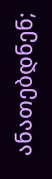ანათებდნენ;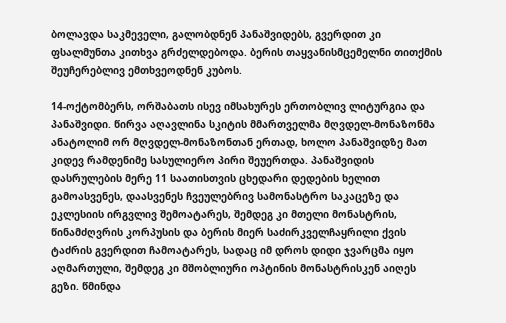ბოლავდა საკმეველი, გალობდნენ პანაშვიდებს, გვერდით კი ფსალმუნთა კითხვა გრძელდებოდა. ბერის თაყვანისმცემელნი თითქმის შეუჩერებლივ ემთხვეოდნენ კუბოს.

14-ოქტომბერს, ორშაბათს ისევ იმსახურეს ერთობლივ ლიტურგია და პანაშვიდი. წირვა აღავლინა სკიტის მმართველმა მღვდელ-მონაზონმა ანატოლიმ ორ მღვდელ-მონაზონთან ერთად, ხოლო პანაშვიდზე მათ კიდევ რამდენიმე სასულიერო პირი შეუერთდა. პანაშვიდის დასრულების მერე 11 საათისთვის ცხედარი დედების ხელით გამოასვენეს, დაასვენეს ჩვეულებრივ სამონასტრო საკაცეზე და ეკლესიის ირგვლივ შემოატარეს, შემდეგ კი მთელი მონასტრის, წინამძღვრის კორპუსის და ბერის მიერ საძირკველჩაყრილი ქვის ტაძრის გვერდით ჩამოატარეს, სადაც იმ დროს დიდი ჯვარცმა იყო აღმართული, შემდეგ კი მშობლიური ოპტინის მონასტრისკენ აიღეს გეზი. წმინდა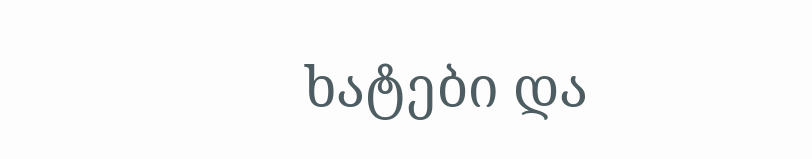ხატები და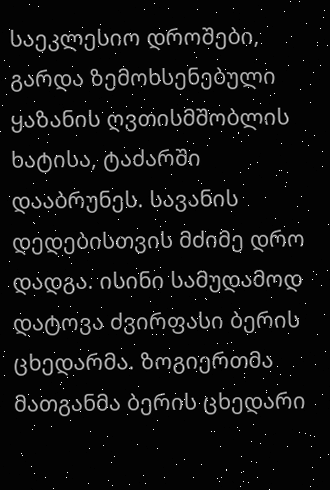საეკლესიო დროშები, გარდა ზემოხსენებული ყაზანის ღვთისმშობლის ხატისა, ტაძარში დააბრუნეს. სავანის დედებისთვის მძიმე დრო დადგა. ისინი სამუდამოდ დატოვა ძვირფასი ბერის ცხედარმა. ზოგიერთმა მათგანმა ბერის ცხედარი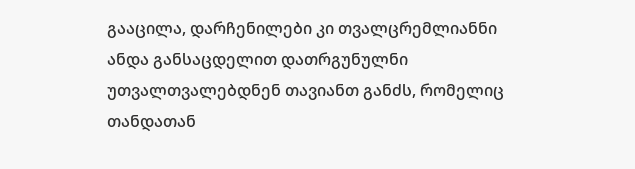გააცილა, დარჩენილები კი თვალცრემლიანნი ანდა განსაცდელით დათრგუნულნი უთვალთვალებდნენ თავიანთ განძს, რომელიც თანდათან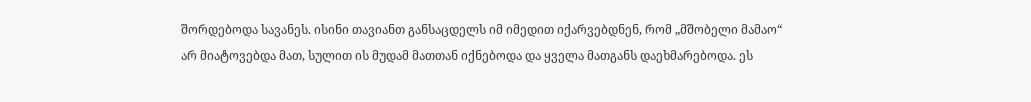შორდებოდა სავანეს. ისინი თავიანთ განსაცდელს იმ იმედით იქარვებდნენ, რომ „მშობელი მამაო“ არ მიატოვებდა მათ, სულით ის მუდამ მათთან იქნებოდა და ყველა მათგანს დაეხმარებოდა. ეს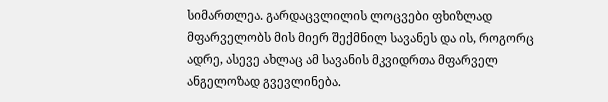სიმართლეა. გარდაცვლილის ლოცვები ფხიზლად მფარველობს მის მიერ შექმნილ სავანეს და ის, როგორც ადრე, ასევე ახლაც ამ სავანის მკვიდრთა მფარველ ანგელოზად გვევლინება.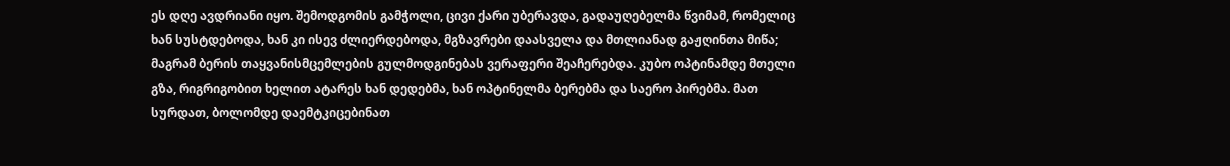ეს დღე ავდრიანი იყო. შემოდგომის გამჭოლი, ცივი ქარი უბერავდა, გადაუღებელმა წვიმამ, რომელიც ხან სუსტდებოდა, ხან კი ისევ ძლიერდებოდა, მგზავრები დაასველა და მთლიანად გაჟღინთა მიწა; მაგრამ ბერის თაყვანისმცემლების გულმოდგინებას ვერაფერი შეაჩერებდა. კუბო ოპტინამდე მთელი გზა, რიგრიგობით ხელით ატარეს ხან დედებმა, ხან ოპტინელმა ბერებმა და საერო პირებმა. მათ სურდათ, ბოლომდე დაემტკიცებინათ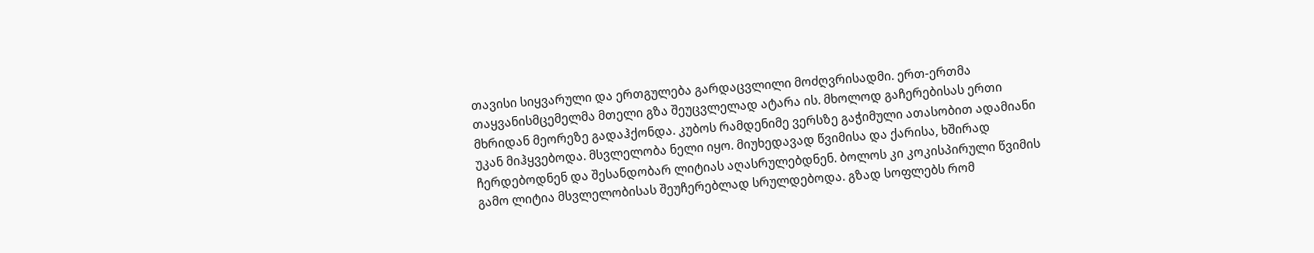თავისი სიყვარული და ერთგულება გარდაცვლილი მოძღვრისადმი. ერთ-ერთმა თაყვანისმცემელმა მთელი გზა შეუცვლელად ატარა ის. მხოლოდ გაჩერებისას ერთი მხრიდან მეორეზე გადაჰქონდა. კუბოს რამდენიმე ვერსზე გაჭიმული ათასობით ადამიანი უკან მიჰყვებოდა. მსვლელობა ნელი იყო. მიუხედავად წვიმისა და ქარისა, ხშირად ჩერდებოდნენ და შესანდობარ ლიტიას აღასრულებდნენ. ბოლოს კი კოკისპირული წვიმის გამო ლიტია მსვლელობისას შეუჩერებლად სრულდებოდა. გზად სოფლებს რომ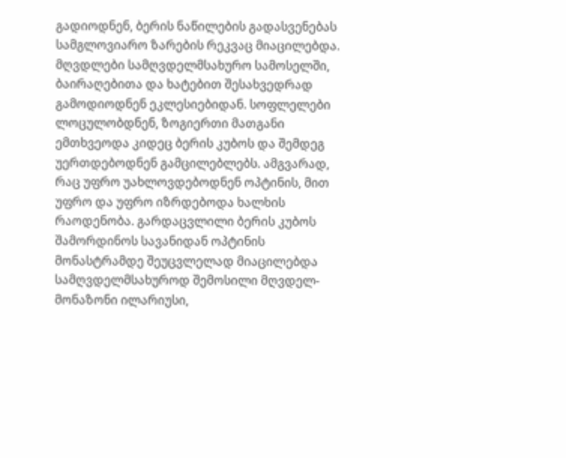გადიოდნენ, ბერის ნაწილების გადასვენებას სამგლოვიარო ზარების რეკვაც მიაცილებდა. მღვდლები სამღვდელმსახურო სამოსელში, ბაირაღებითა და ხატებით შესახვედრად გამოდიოდნენ ეკლესიებიდან. სოფლელები ლოცულობდნენ, ზოგიერთი მათგანი ემთხვეოდა კიდეც ბერის კუბოს და შემდეგ უერთდებოდნენ გამცილებლებს. ამგვარად, რაც უფრო უახლოვდებოდნენ ოპტინის, მით უფრო და უფრო იზრდებოდა ხალხის რაოდენობა. გარდაცვლილი ბერის კუბოს შამორდინოს სავანიდან ოპტინის მონასტრამდე შეუცვლელად მიაცილებდა სამღვდელმსახუროდ შემოსილი მღვდელ-მონაზონი ილარიუსი,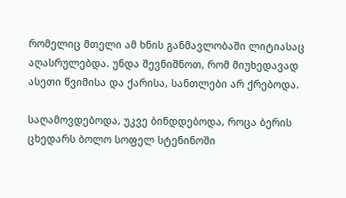რომელიც მთელი ამ ხნის განმავლობაში ლიტიასაც აღასრულებდა. უნდა შევნიშნოთ, რომ მიუხედავად ასეთი წვიმისა და ქარისა, სანთლები არ ქრებოდა.

საღამოვდებოდა, უკვე ბინდდებოდა, როცა ბერის ცხედარს ბოლო სოფელ სტენინოში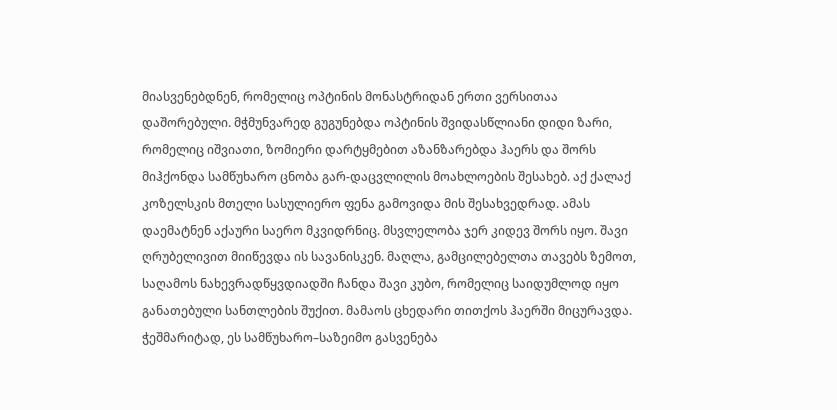მიასვენებდნენ, რომელიც ოპტინის მონასტრიდან ერთი ვერსითაა დაშორებული. მჭმუნვარედ გუგუნებდა ოპტინის შვიდასწლიანი დიდი ზარი, რომელიც იშვიათი, ზომიერი დარტყმებით აზანზარებდა ჰაერს და შორს მიჰქონდა სამწუხარო ცნობა გარ-დაცვლილის მოახლოების შესახებ. აქ ქალაქ კოზელსკის მთელი სასულიერო ფენა გამოვიდა მის შესახვედრად. ამას დაემატნენ აქაური საერო მკვიდრნიც. მსვლელობა ჯერ კიდევ შორს იყო. შავი ღრუბელივით მიიწევდა ის სავანისკენ. მაღლა, გამცილებელთა თავებს ზემოთ, საღამოს ნახევრადწყვდიადში ჩანდა შავი კუბო, რომელიც საიდუმლოდ იყო განათებული სანთლების შუქით. მამაოს ცხედარი თითქოს ჰაერში მიცურავდა. ჭეშმარიტად, ეს სამწუხარო–საზეიმო გასვენება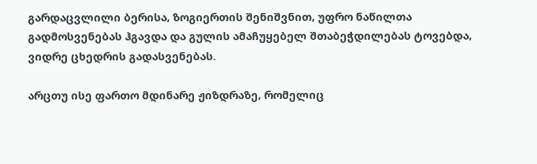გარდაცვლილი ბერისა, ზოგიერთის შენიშვნით, უფრო ნაწილთა გადმოსვენებას ჰგავდა და გულის ამაჩუყებელ შთაბეჭდილებას ტოვებდა, ვიდრე ცხედრის გადასვენებას.

არცთუ ისე ფართო მდინარე ჟიზდრაზე, რომელიც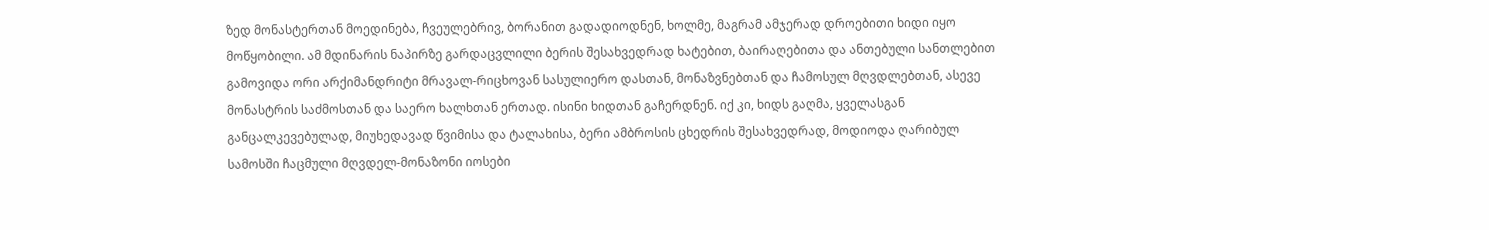ზედ მონასტერთან მოედინება, ჩვეულებრივ, ბორანით გადადიოდნენ, ხოლმე, მაგრამ ამჯერად დროებითი ხიდი იყო მოწყობილი. ამ მდინარის ნაპირზე გარდაცვლილი ბერის შესახვედრად ხატებით, ბაირაღებითა და ანთებული სანთლებით გამოვიდა ორი არქიმანდრიტი მრავალ-რიცხოვან სასულიერო დასთან, მონაზვნებთან და ჩამოსულ მღვდლებთან, ასევე მონასტრის საძმოსთან და საერო ხალხთან ერთად. ისინი ხიდთან გაჩერდნენ. იქ კი, ხიდს გაღმა, ყველასგან განცალკევებულად, მიუხედავად წვიმისა და ტალახისა, ბერი ამბროსის ცხედრის შესახვედრად, მოდიოდა ღარიბულ სამოსში ჩაცმული მღვდელ-მონაზონი იოსები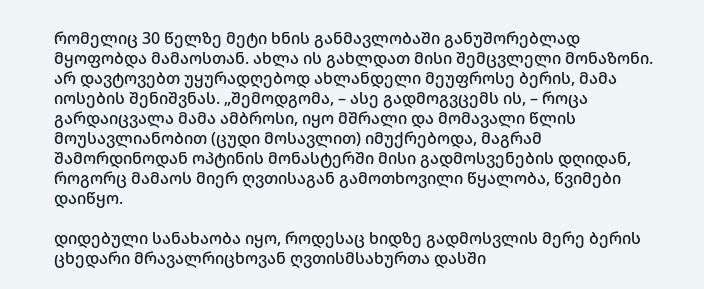რომელიც 30 წელზე მეტი ხნის განმავლობაში განუშორებლად მყოფობდა მამაოსთან. ახლა ის გახლდათ მისი შემცვლელი მონაზონი. არ დავტოვებთ უყურადღებოდ ახლანდელი მეუფროსე ბერის, მამა იოსების შენიშვნას. „შემოდგომა, – ასე გადმოგვცემს ის, – როცა გარდაიცვალა მამა ამბროსი, იყო მშრალი და მომავალი წლის მოუსავლიანობით (ცუდი მოსავლით) იმუქრებოდა, მაგრამ შამორდინოდან ოპტინის მონასტერში მისი გადმოსვენების დღიდან, როგორც მამაოს მიერ ღვთისაგან გამოთხოვილი წყალობა, წვიმები დაიწყო.

დიდებული სანახაობა იყო, როდესაც ხიდზე გადმოსვლის მერე ბერის ცხედარი მრავალრიცხოვან ღვთისმსახურთა დასში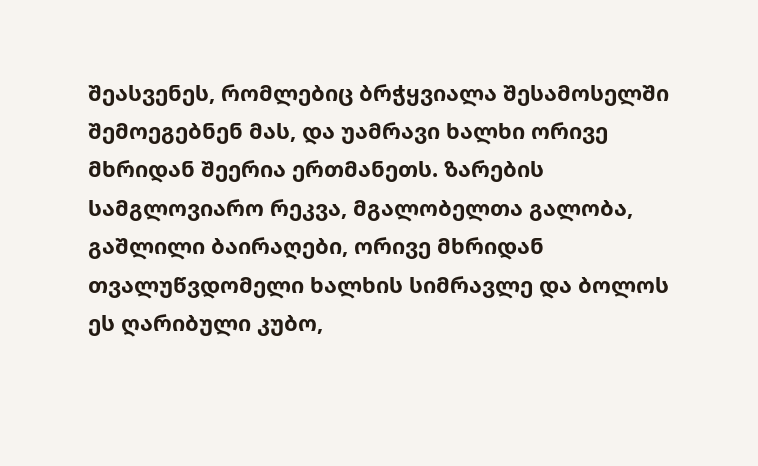შეასვენეს, რომლებიც ბრჭყვიალა შესამოსელში შემოეგებნენ მას, და უამრავი ხალხი ორივე მხრიდან შეერია ერთმანეთს. ზარების სამგლოვიარო რეკვა, მგალობელთა გალობა, გაშლილი ბაირაღები, ორივე მხრიდან თვალუწვდომელი ხალხის სიმრავლე და ბოლოს ეს ღარიბული კუბო,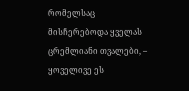რომელსაც მისჩერებოდა ყველას ცრემლიანი თვალები, – ყოველივე ეს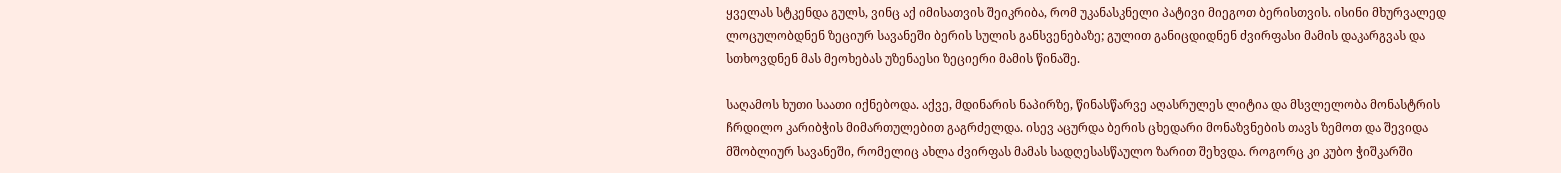ყველას სტკენდა გულს, ვინც აქ იმისათვის შეიკრიბა, რომ უკანასკნელი პატივი მიეგოთ ბერისთვის. ისინი მხურვალედ ლოცულობდნენ ზეციურ სავანეში ბერის სულის განსვენებაზე; გულით განიცდიდნენ ძვირფასი მამის დაკარგვას და სთხოვდნენ მას მეოხებას უზენაესი ზეციერი მამის წინაშე.

საღამოს ხუთი საათი იქნებოდა. აქვე, მდინარის ნაპირზე, წინასწარვე აღასრულეს ლიტია და მსვლელობა მონასტრის ჩრდილო კარიბჭის მიმართულებით გაგრძელდა. ისევ აცურდა ბერის ცხედარი მონაზვნების თავს ზემოთ და შევიდა მშობლიურ სავანეში, რომელიც ახლა ძვირფას მამას სადღესასწაულო ზარით შეხვდა. როგორც კი კუბო ჭიშკარში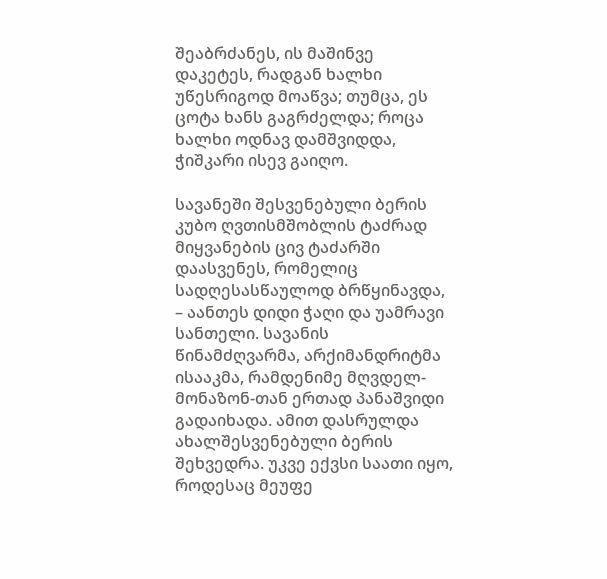შეაბრძანეს, ის მაშინვე დაკეტეს, რადგან ხალხი უწესრიგოდ მოაწვა; თუმცა, ეს ცოტა ხანს გაგრძელდა; როცა ხალხი ოდნავ დამშვიდდა, ჭიშკარი ისევ გაიღო.

სავანეში შესვენებული ბერის კუბო ღვთისმშობლის ტაძრად მიყვანების ცივ ტაძარში დაასვენეს, რომელიც სადღესასწაულოდ ბრწყინავდა, – აანთეს დიდი ჭაღი და უამრავი სანთელი. სავანის წინამძღვარმა, არქიმანდრიტმა ისააკმა, რამდენიმე მღვდელ-მონაზონ-თან ერთად პანაშვიდი გადაიხადა. ამით დასრულდა ახალშესვენებული ბერის შეხვედრა. უკვე ექვსი საათი იყო, როდესაც მეუფე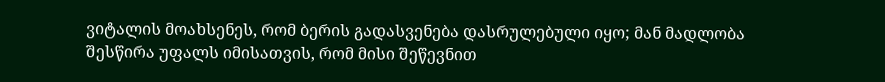ვიტალის მოახსენეს, რომ ბერის გადასვენება დასრულებული იყო; მან მადლობა შესწირა უფალს იმისათვის, რომ მისი შეწევნით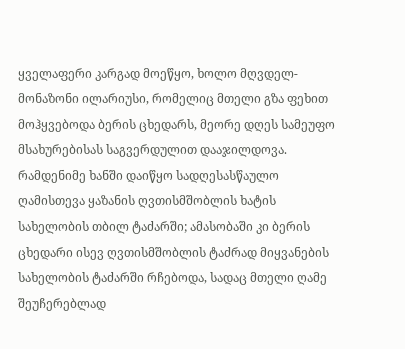ყველაფერი კარგად მოეწყო, ხოლო მღვდელ-მონაზონი ილარიუსი, რომელიც მთელი გზა ფეხით მოჰყვებოდა ბერის ცხედარს, მეორე დღეს სამეუფო მსახურებისას საგვერდულით დააჯილდოვა. რამდენიმე ხანში დაიწყო სადღესასწაულო ღამისთევა ყაზანის ღვთისმშობლის ხატის სახელობის თბილ ტაძარში; ამასობაში კი ბერის ცხედარი ისევ ღვთისმშობლის ტაძრად მიყვანების სახელობის ტაძარში რჩებოდა, სადაც მთელი ღამე შეუჩერებლად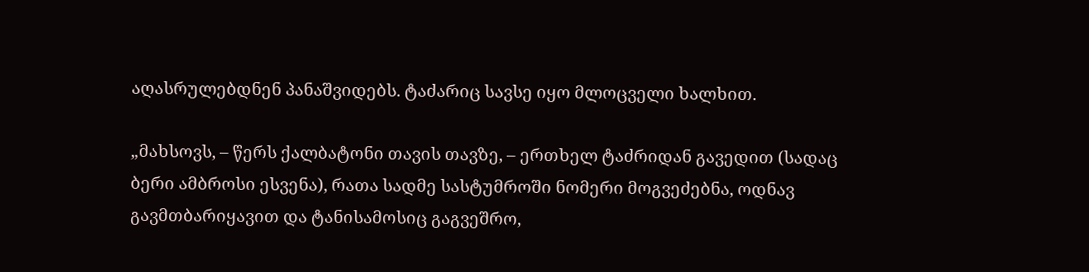აღასრულებდნენ პანაშვიდებს. ტაძარიც სავსე იყო მლოცველი ხალხით.

„მახსოვს, – წერს ქალბატონი თავის თავზე, – ერთხელ ტაძრიდან გავედით (სადაც ბერი ამბროსი ესვენა), რათა სადმე სასტუმროში ნომერი მოგვეძებნა, ოდნავ გავმთბარიყავით და ტანისამოსიც გაგვეშრო,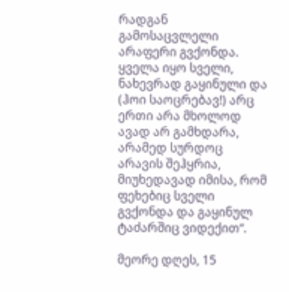რადგან გამოსაცვლელი არაფერი გვქონდა. ყველა იყო სველი, ნახევრად გაყინული და (ჰოი საოცრებავ!) არც ერთი არა მხოლოდ ავად არ გამხდარა, არამედ სურდოც არავის შეჰყრია, მიუხედავად იმისა, რომ ფეხებიც სველი გვქონდა და გაყინულ ტაძარშიც ვიდექით“.

მეორე დღეს, 15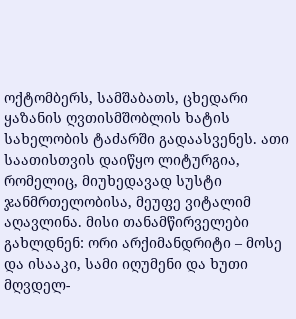ოქტომბერს, სამშაბათს, ცხედარი ყაზანის ღვთისმშობლის ხატის სახელობის ტაძარში გადაასვენეს. ათი საათისთვის დაიწყო ლიტურგია, რომელიც, მიუხედავად სუსტი ჯანმრთელობისა, მეუფე ვიტალიმ აღავლინა. მისი თანამწირველები გახლდნენ: ორი არქიმანდრიტი – მოსე და ისააკი, სამი იღუმენი და ხუთი მღვდელ-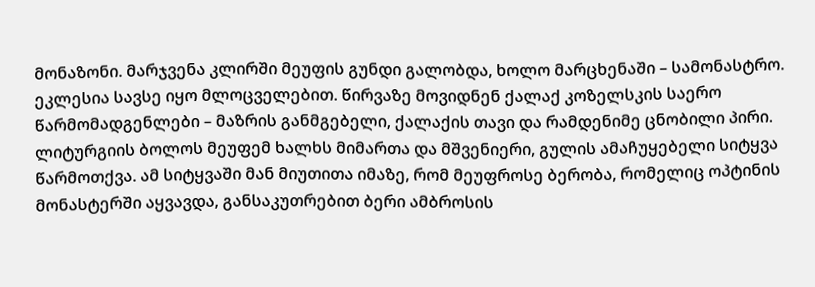მონაზონი. მარჯვენა კლირში მეუფის გუნდი გალობდა, ხოლო მარცხენაში – სამონასტრო. ეკლესია სავსე იყო მლოცველებით. წირვაზე მოვიდნენ ქალაქ კოზელსკის საერო წარმომადგენლები – მაზრის განმგებელი, ქალაქის თავი და რამდენიმე ცნობილი პირი. ლიტურგიის ბოლოს მეუფემ ხალხს მიმართა და მშვენიერი, გულის ამაჩუყებელი სიტყვა წარმოთქვა. ამ სიტყვაში მან მიუთითა იმაზე, რომ მეუფროსე ბერობა, რომელიც ოპტინის მონასტერში აყვავდა, განსაკუთრებით ბერი ამბროსის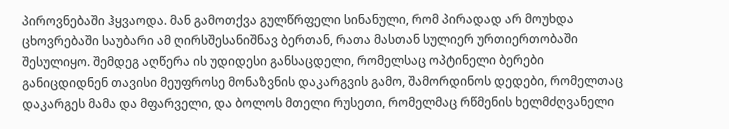პიროვნებაში ჰყვაოდა. მან გამოთქვა გულწრფელი სინანული, რომ პირადად არ მოუხდა ცხოვრებაში საუბარი ამ ღირსშესანიშნავ ბერთან, რათა მასთან სულიერ ურთიერთობაში შესულიყო. შემდეგ აღწერა ის უდიდესი განსაცდელი, რომელსაც ოპტინელი ბერები განიცდიდნენ თავისი მეუფროსე მონაზვნის დაკარგვის გამო, შამორდინოს დედები, რომელთაც დაკარგეს მამა და მფარველი, და ბოლოს მთელი რუსეთი, რომელმაც რწმენის ხელმძღვანელი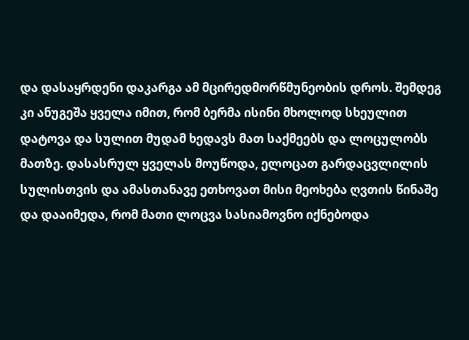და დასაყრდენი დაკარგა ამ მცირედმორწმუნეობის დროს. შემდეგ კი ანუგეშა ყველა იმით, რომ ბერმა ისინი მხოლოდ სხეულით დატოვა და სულით მუდამ ხედავს მათ საქმეებს და ლოცულობს მათზე. დასასრულ ყველას მოუწოდა, ელოცათ გარდაცვლილის სულისთვის და ამასთანავე ეთხოვათ მისი მეოხება ღვთის წინაშე და დააიმედა, რომ მათი ლოცვა სასიამოვნო იქნებოდა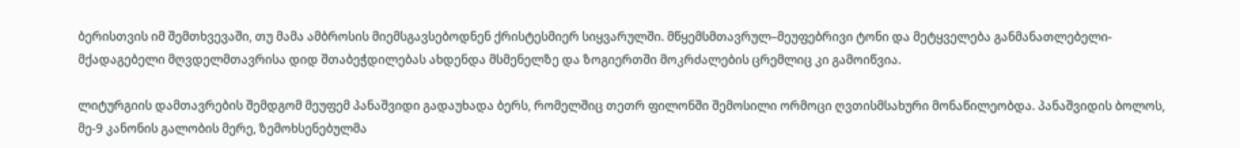ბერისთვის იმ შემთხვევაში, თუ მამა ამბროსის მიემსგავსებოდნენ ქრისტესმიერ სიყვარულში. მწყემსმთავრულ–მეუფებრივი ტონი და მეტყველება განმანათლებელი-მქადაგებელი მღვდელმთავრისა დიდ შთაბეჭდილებას ახდენდა მსმენელზე და ზოგიერთში მოკრძალების ცრემლიც კი გამოიწვია.

ლიტურგიის დამთავრების შემდგომ მეუფემ პანაშვიდი გადაუხადა ბერს, რომელშიც თეთრ ფილონში შემოსილი ორმოცი ღვთისმსახური მონაწილეობდა. პანაშვიდის ბოლოს, მე-9 კანონის გალობის მერე, ზემოხსენებულმა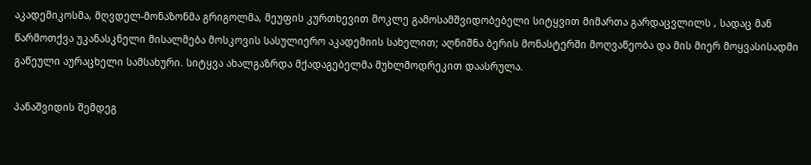აკადემიკოსმა, მღვდელ-მონაზონმა გრიგოლმა, მეუფის კურთხევით მოკლე გამოსამშვიდობებელი სიტყვით მიმართა გარდაცვლილს , სადაც მან წარმოთქვა უკანასკნელი მისალმება მოსკოვის სასულიერო აკადემიის სახელით; აღნიშნა ბერის მონასტერში მოღვაწეობა და მის მიერ მოყვასისადმი გაწეული აურაცხელი სამსახური. სიტყვა ახალგაზრდა მქადაგებელმა მუხლმოდრეკით დაასრულა.

პანაშვიდის შემდეგ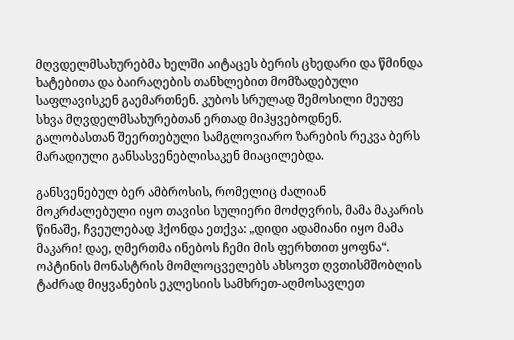მღვდელმსახურებმა ხელში აიტაცეს ბერის ცხედარი და წმინდა ხატებითა და ბაირაღების თანხლებით მომზადებული საფლავისკენ გაემართნენ. კუბოს სრულად შემოსილი მეუფე სხვა მღვდელმსახურებთან ერთად მიჰყვებოდნენ. გალობასთან შეერთებული სამგლოვიარო ზარების რეკვა ბერს მარადიული განსასვენებლისაკენ მიაცილებდა.

განსვენებულ ბერ ამბროსის, რომელიც ძალიან მოკრძალებული იყო თავისი სულიერი მოძღვრის, მამა მაკარის წინაშე, ჩვეულებად ჰქონდა ეთქვა: „დიდი ადამიანი იყო მამა მაკარი! დაე, ღმერთმა ინებოს ჩემი მის ფერხთით ყოფნა“. ოპტინის მონასტრის მომლოცველებს ახსოვთ ღვთისმშობლის ტაძრად მიყვანების ეკლესიის სამხრეთ-აღმოსავლეთ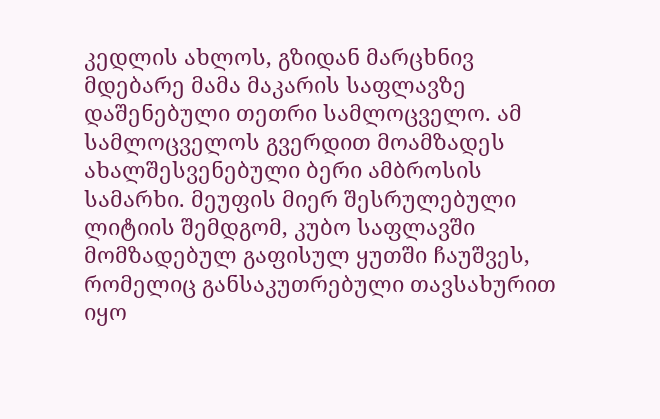კედლის ახლოს, გზიდან მარცხნივ მდებარე მამა მაკარის საფლავზე დაშენებული თეთრი სამლოცველო. ამ სამლოცველოს გვერდით მოამზადეს ახალშესვენებული ბერი ამბროსის სამარხი. მეუფის მიერ შესრულებული ლიტიის შემდგომ, კუბო საფლავში მომზადებულ გაფისულ ყუთში ჩაუშვეს, რომელიც განსაკუთრებული თავსახურით იყო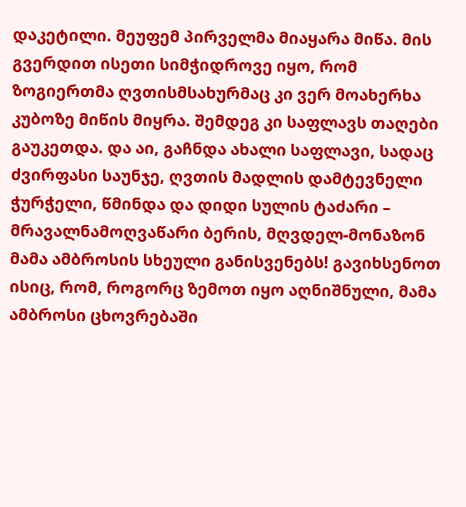დაკეტილი. მეუფემ პირველმა მიაყარა მიწა. მის გვერდით ისეთი სიმჭიდროვე იყო, რომ ზოგიერთმა ღვთისმსახურმაც კი ვერ მოახერხა კუბოზე მიწის მიყრა. შემდეგ კი საფლავს თაღები გაუკეთდა. და აი, გაჩნდა ახალი საფლავი, სადაც ძვირფასი საუნჯე, ღვთის მადლის დამტევნელი ჭურჭელი, წმინდა და დიდი სულის ტაძარი – მრავალნამოღვაწარი ბერის, მღვდელ-მონაზონ მამა ამბროსის სხეული განისვენებს! გავიხსენოთ ისიც, რომ, როგორც ზემოთ იყო აღნიშნული, მამა ამბროსი ცხოვრებაში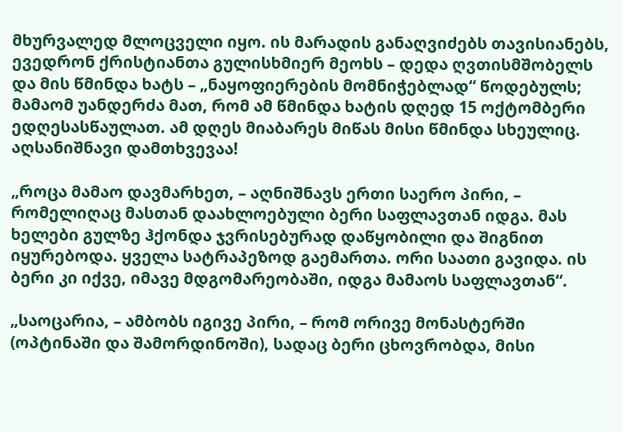მხურვალედ მლოცველი იყო. ის მარადის განაღვიძებს თავისიანებს, ევედრონ ქრისტიანთა გულისხმიერ მეოხს – დედა ღვთისმშობელს და მის წმინდა ხატს – „ნაყოფიერების მომნიჭებლად“ წოდებულს; მამაომ უანდერძა მათ, რომ ამ წმინდა ხატის დღედ 15 ოქტომბერი ედღესასწაულათ. ამ დღეს მიაბარეს მიწას მისი წმინდა სხეულიც. აღსანიშნავი დამთხვევაა!

„როცა მამაო დავმარხეთ, – აღნიშნავს ერთი საერო პირი, – რომელიღაც მასთან დაახლოებული ბერი საფლავთან იდგა. მას ხელები გულზე ჰქონდა ჯვრისებურად დაწყობილი და შიგნით იყურებოდა. ყველა სატრაპეზოდ გაემართა. ორი საათი გავიდა. ის ბერი კი იქვე, იმავე მდგომარეობაში, იდგა მამაოს საფლავთან“.

„საოცარია, – ამბობს იგივე პირი, – რომ ორივე მონასტერში (ოპტინაში და შამორდინოში), სადაც ბერი ცხოვრობდა, მისი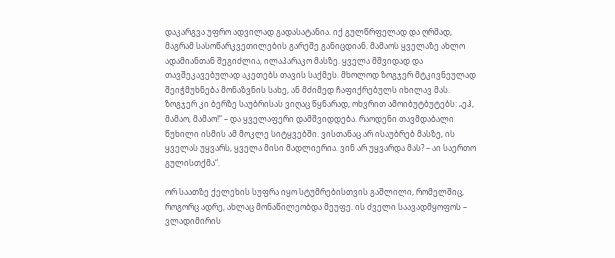დაკარგვა უფრო ადვილად გადასატანია. იქ გულწრფელად და ღრმად, მაგრამ სასოწარკვეთილების გარეშე განიცდიან. მამაოს ყველაზე ახლო ადამიანთან შეგიძლია, ილაპარაკო მასზე. ყველა მშვიდად და თავშეკავებულად აკეთებს თავის საქმეს. მხოლოდ ზოგჯერ მტკივნეულად შეიჭმუხნება მონაზვნის სახე, ან მძიმედ ჩაფიქრებულს იხილავ მას. ზოგჯერ კი ბერზე საუბრისას ვიღაც წყნარად, ოხვრით ამოიბუტბუტებს: „ეჰ, მამაო, მამაო!“ – და ყველაფერი დამშვიდდება. რაოდენი თავმდაბალი წუხილი ისმის ამ მოკლე სიტყვებში. ვისთანაც არ ისაუბრებ მასზე, ის ყველას უყვარს, ყველა მისი მადლიერია. ვინ არ უყვარდა მას? – აი საერთო გულისთქმა“.

ორ საათზე ქელეხის სუფრა იყო სტუმრებისთვის გაშლილი, რომელშიც, როგორც ადრე, ახლაც მონაწილეობდა მეუფე. ის ძველი საავადმყოფოს – ვლადიმირის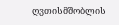ღვთისმშობლის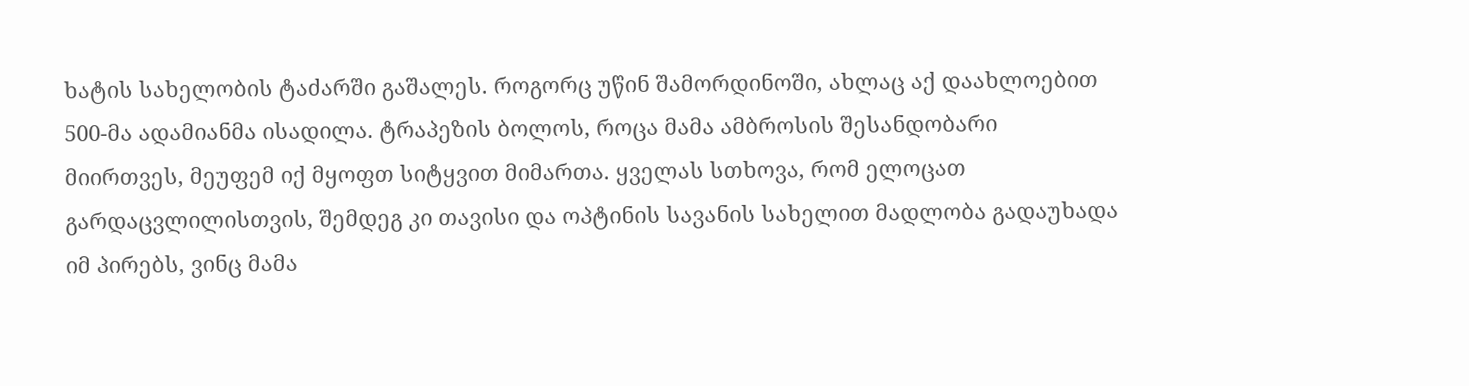ხატის სახელობის ტაძარში გაშალეს. როგორც უწინ შამორდინოში, ახლაც აქ დაახლოებით 500-მა ადამიანმა ისადილა. ტრაპეზის ბოლოს, როცა მამა ამბროსის შესანდობარი მიირთვეს, მეუფემ იქ მყოფთ სიტყვით მიმართა. ყველას სთხოვა, რომ ელოცათ გარდაცვლილისთვის, შემდეგ კი თავისი და ოპტინის სავანის სახელით მადლობა გადაუხადა იმ პირებს, ვინც მამა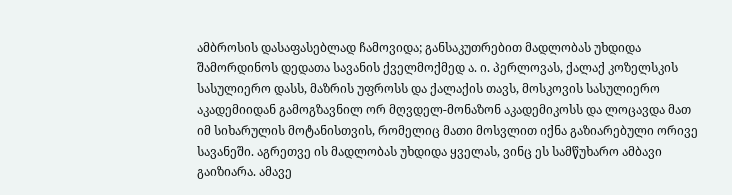ამბროსის დასაფასებლად ჩამოვიდა; განსაკუთრებით მადლობას უხდიდა შამორდინოს დედათა სავანის ქველმოქმედ ა. ი. პერლოვას, ქალაქ კოზელსკის სასულიერო დასს, მაზრის უფროსს და ქალაქის თავს, მოსკოვის სასულიერო აკადემიიდან გამოგზავნილ ორ მღვდელ-მონაზონ აკადემიკოსს და ლოცავდა მათ იმ სიხარულის მოტანისთვის, რომელიც მათი მოსვლით იქნა გაზიარებული ორივე სავანეში. აგრეთვე ის მადლობას უხდიდა ყველას, ვინც ეს სამწუხარო ამბავი გაიზიარა. ამავე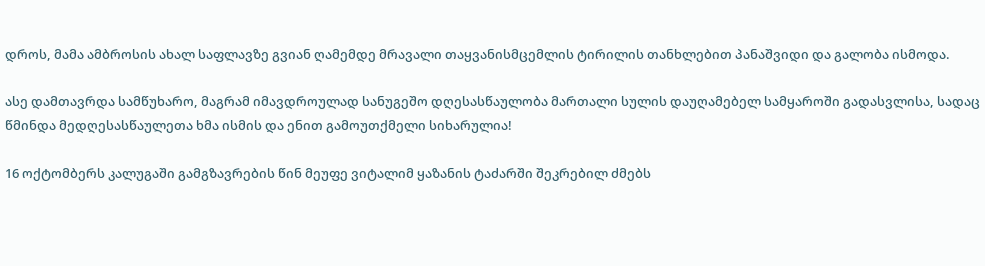დროს, მამა ამბროსის ახალ საფლავზე გვიან ღამემდე მრავალი თაყვანისმცემლის ტირილის თანხლებით პანაშვიდი და გალობა ისმოდა.

ასე დამთავრდა სამწუხარო, მაგრამ იმავდროულად სანუგეშო დღესასწაულობა მართალი სულის დაუღამებელ სამყაროში გადასვლისა, სადაც წმინდა მედღესასწაულეთა ხმა ისმის და ენით გამოუთქმელი სიხარულია!

16 ოქტომბერს კალუგაში გამგზავრების წინ მეუფე ვიტალიმ ყაზანის ტაძარში შეკრებილ ძმებს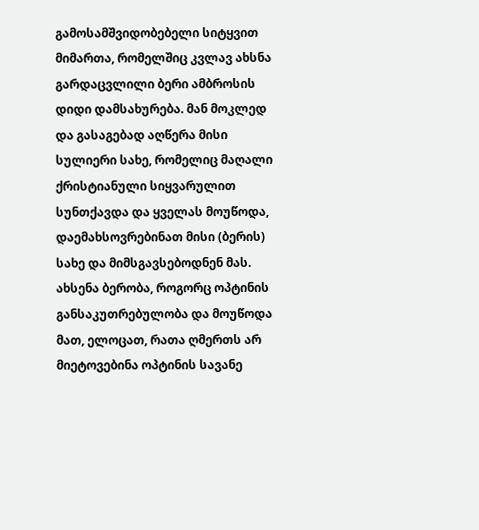გამოსამშვიდობებელი სიტყვით მიმართა, რომელშიც კვლავ ახსნა გარდაცვლილი ბერი ამბროსის დიდი დამსახურება. მან მოკლედ და გასაგებად აღწერა მისი სულიერი სახე, რომელიც მაღალი ქრისტიანული სიყვარულით სუნთქავდა და ყველას მოუწოდა, დაემახსოვრებინათ მისი (ბერის) სახე და მიმსგავსებოდნენ მას. ახსენა ბერობა, როგორც ოპტინის განსაკუთრებულობა და მოუწოდა მათ, ელოცათ, რათა ღმერთს არ მიეტოვებინა ოპტინის სავანე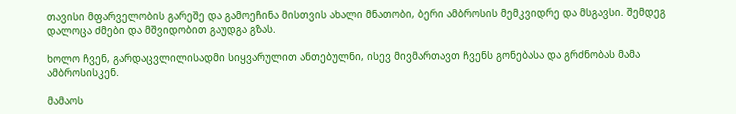თავისი მფარველობის გარეშე და გამოეჩინა მისთვის ახალი მნათობი, ბერი ამბროსის მემკვიდრე და მსგავსი. შემდეგ დალოცა ძმები და მშვიდობით გაუდგა გზას.

ხოლო ჩვენ, გარდაცვლილისადმი სიყვარულით ანთებულნი, ისევ მივმართავთ ჩვენს გონებასა და გრძნობას მამა ამბროსისკენ.

მამაოს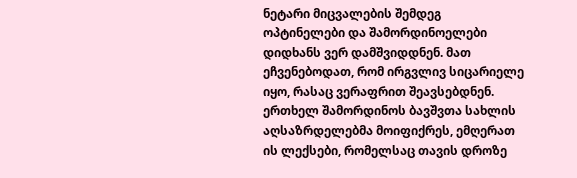ნეტარი მიცვალების შემდეგ ოპტინელები და შამორდინოელები დიდხანს ვერ დამშვიდდნენ. მათ ეჩვენებოდათ, რომ ირგვლივ სიცარიელე იყო, რასაც ვერაფრით შეავსებდნენ. ერთხელ შამორდინოს ბავშვთა სახლის აღსაზრდელებმა მოიფიქრეს, ემღერათ ის ლექსები, რომელსაც თავის დროზე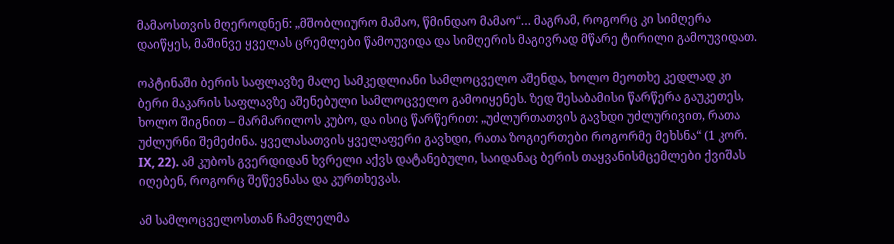მამაოსთვის მღეროდნენ: „მშობლიურო მამაო, წმინდაო მამაო“… მაგრამ, როგორც კი სიმღერა დაიწყეს, მაშინვე ყველას ცრემლები წამოუვიდა და სიმღერის მაგივრად მწარე ტირილი გამოუვიდათ.

ოპტინაში ბერის საფლავზე მალე სამკედლიანი სამლოცველო აშენდა, ხოლო მეოთხე კედლად კი ბერი მაკარის საფლავზე აშენებული სამლოცველო გამოიყენეს. ზედ შესაბამისი წარწერა გაუკეთეს, ხოლო შიგნით – მარმარილოს კუბო, და ისიც წარწერით: „უძლურთათვის გავხდი უძლურივით, რათა უძლურნი შემეძინა. ყველასათვის ყველაფერი გავხდი, რათა ზოგიერთები როგორმე მეხსნა“ (1 კორ. IX, 22). ამ კუბოს გვერდიდან ხვრელი აქვს დატანებული, საიდანაც ბერის თაყვანისმცემლები ქვიშას იღებენ, როგორც შეწევნასა და კურთხევას.

ამ სამლოცველოსთან ჩამვლელმა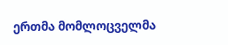ერთმა მომლოცველმა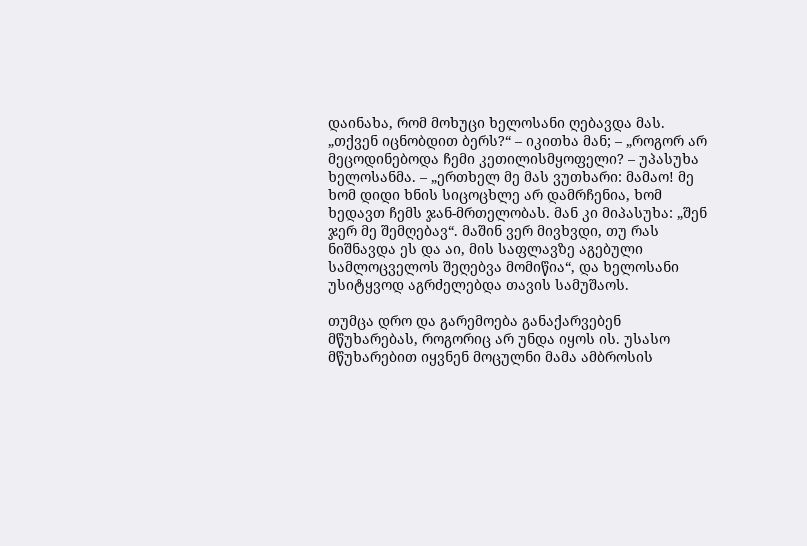დაინახა, რომ მოხუცი ხელოსანი ღებავდა მას. „თქვენ იცნობდით ბერს?“ – იკითხა მან; – „როგორ არ მეცოდინებოდა ჩემი კეთილისმყოფელი? – უპასუხა ხელოსანმა. – „ერთხელ მე მას ვუთხარი: მამაო! მე ხომ დიდი ხნის სიცოცხლე არ დამრჩენია, ხომ ხედავთ ჩემს ჯან-მრთელობას. მან კი მიპასუხა: „შენ ჯერ მე შემღებავ“. მაშინ ვერ მივხვდი, თუ რას ნიშნავდა ეს და აი, მის საფლავზე აგებული სამლოცველოს შეღებვა მომიწია“, და ხელოსანი უსიტყვოდ აგრძელებდა თავის სამუშაოს.

თუმცა დრო და გარემოება განაქარვებენ მწუხარებას, როგორიც არ უნდა იყოს ის. უსასო მწუხარებით იყვნენ მოცულნი მამა ამბროსის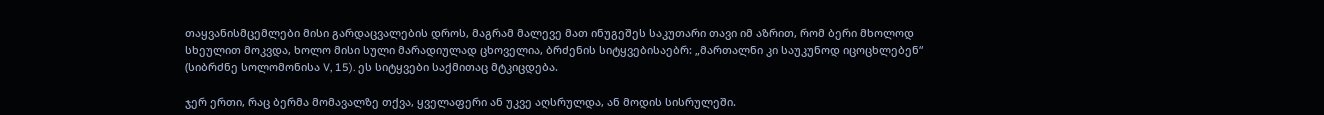თაყვანისმცემლები მისი გარდაცვალების დროს, მაგრამ მალევე მათ ინუგეშეს საკუთარი თავი იმ აზრით, რომ ბერი მხოლოდ სხეულით მოკვდა, ხოლო მისი სული მარადიულად ცხოველია, ბრძენის სიტყვებისაებრ: „მართალნი კი საუკუნოდ იცოცხლებენ“ (სიბრძნე სოლომონისა V, 15). ეს სიტყვები საქმითაც მტკიცდება.

ჯერ ერთი, რაც ბერმა მომავალზე თქვა, ყველაფერი ან უკვე აღსრულდა, ან მოდის სისრულეში.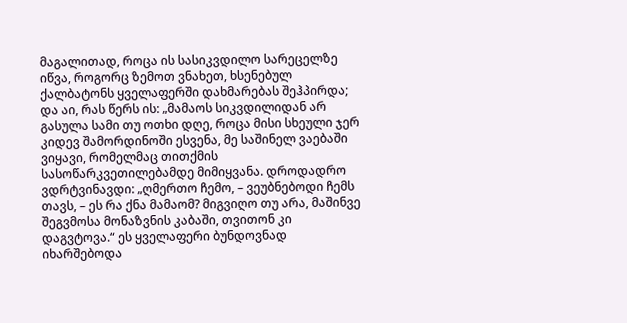მაგალითად, როცა ის სასიკვდილო სარეცელზე იწვა, როგორც ზემოთ ვნახეთ, ხსენებულ ქალბატონს ყველაფერში დახმარებას შეჰპირდა; და აი, რას წერს ის: „მამაოს სიკვდილიდან არ გასულა სამი თუ ოთხი დღე, როცა მისი სხეული ჯერ კიდევ შამორდინოში ესვენა, მე საშინელ ვაებაში ვიყავი, რომელმაც თითქმის სასოწარკვეთილებამდე მიმიყვანა. დროდადრო ვდრტვინავდი: „ღმერთო ჩემო, – ვეუბნებოდი ჩემს თავს, – ეს რა ქნა მამაომ? მიგვიღო თუ არა, მაშინვე შეგვმოსა მონაზვნის კაბაში, თვითონ კი დაგვტოვა.“ ეს ყველაფერი ბუნდოვნად იხარშებოდა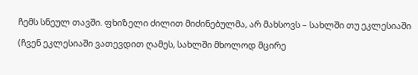ჩემს სნეულ თავში. ფხიზელი ძილით მიძინებულმა, არ მახსოვს – სახლში თუ ეკლესიაში (ჩვენ ეკლესიაში ვათევდით ღამეს, სახლში მხოლოდ მცირე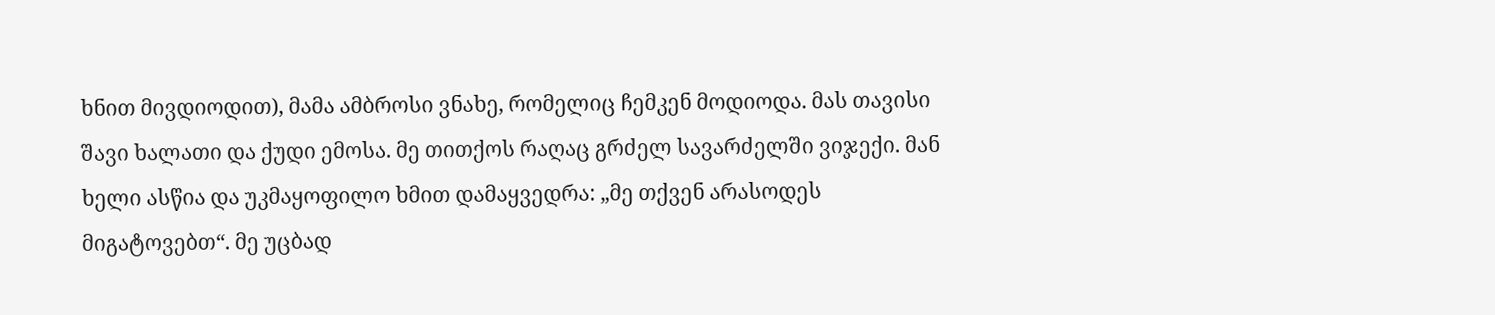ხნით მივდიოდით), მამა ამბროსი ვნახე, რომელიც ჩემკენ მოდიოდა. მას თავისი შავი ხალათი და ქუდი ემოსა. მე თითქოს რაღაც გრძელ სავარძელში ვიჯექი. მან ხელი ასწია და უკმაყოფილო ხმით დამაყვედრა: „მე თქვენ არასოდეს მიგატოვებთ“. მე უცბად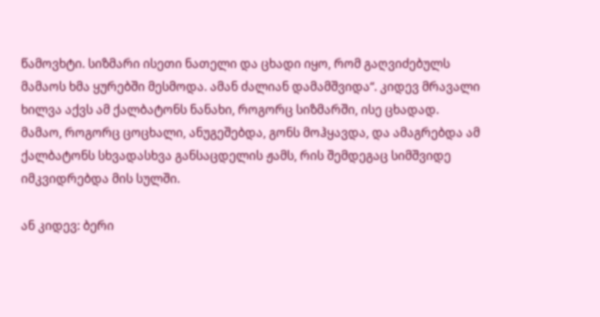წამოვხტი. სიზმარი ისეთი ნათელი და ცხადი იყო, რომ გაღვიძებულს მამაოს ხმა ყურებში მესმოდა. ამან ძალიან დამამშვიდა“. კიდევ მრავალი ხილვა აქვს ამ ქალბატონს ნანახი, როგორც სიზმარში, ისე ცხადად. მამაო, როგორც ცოცხალი, ანუგეშებდა, გონს მოჰყავდა, და ამაგრებდა ამ ქალბატონს სხვადასხვა განსაცდელის ჟამს, რის შემდეგაც სიმშვიდე იმკვიდრებდა მის სულში.

ან კიდევ: ბერი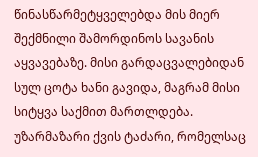წინასწარმეტყველებდა მის მიერ შექმნილი შამორდინოს სავანის აყვავებაზე. მისი გარდაცვალებიდან სულ ცოტა ხანი გავიდა, მაგრამ მისი სიტყვა საქმით მართლდება. უზარმაზარი ქვის ტაძარი, რომელსაც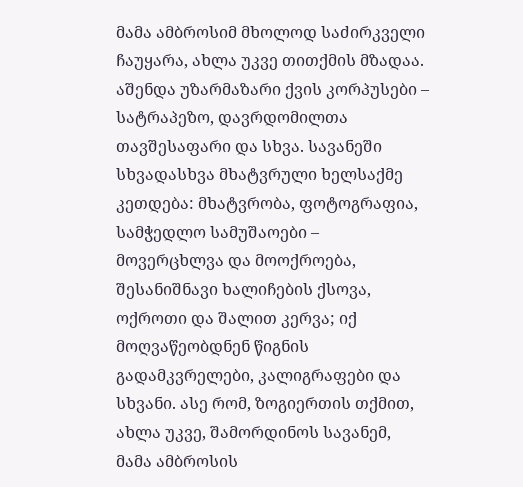მამა ამბროსიმ მხოლოდ საძირკველი ჩაუყარა, ახლა უკვე თითქმის მზადაა. აშენდა უზარმაზარი ქვის კორპუსები – სატრაპეზო, დავრდომილთა თავშესაფარი და სხვა. სავანეში სხვადასხვა მხატვრული ხელსაქმე კეთდება: მხატვრობა, ფოტოგრაფია, სამჭედლო სამუშაოები – მოვერცხლვა და მოოქროება, შესანიშნავი ხალიჩების ქსოვა, ოქროთი და შალით კერვა; იქ მოღვაწეობდნენ წიგნის გადამკვრელები, კალიგრაფები და სხვანი. ასე რომ, ზოგიერთის თქმით, ახლა უკვე, შამორდინოს სავანემ, მამა ამბროსის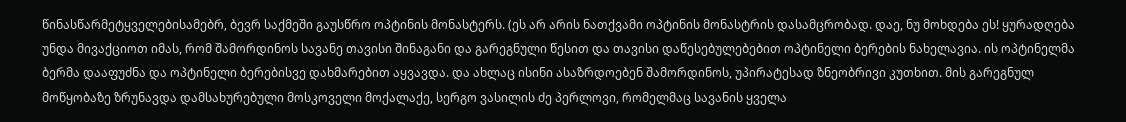წინასწარმეტყველებისამებრ, ბევრ საქმეში გაუსწრო ოპტინის მონასტერს. (ეს არ არის ნათქვამი ოპტინის მონასტრის დასამცრობად. დაე, ნუ მოხდება ეს! ყურადღება უნდა მივაქციოთ იმას, რომ შამორდინოს სავანე თავისი შინაგანი და გარეგნული წესით და თავისი დაწესებულებებით ოპტინელი ბერების ნახელავია. ის ოპტინელმა ბერმა დააფუძნა და ოპტინელი ბერებისვე დახმარებით აყვავდა. და ახლაც ისინი ასაზრდოებენ შამორდინოს, უპირატესად ზნეობრივი კუთხით. მის გარეგნულ მოწყობაზე ზრუნავდა დამსახურებული მოსკოველი მოქალაქე, სერგო ვასილის ძე პერლოვი, რომელმაც სავანის ყველა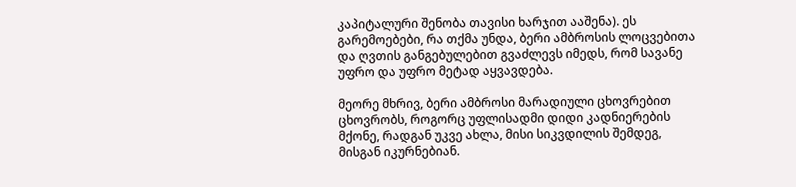კაპიტალური შენობა თავისი ხარჯით ააშენა). ეს გარემოებები, რა თქმა უნდა, ბერი ამბროსის ლოცვებითა და ღვთის განგებულებით გვაძლევს იმედს, რომ სავანე უფრო და უფრო მეტად აყვავდება.

მეორე მხრივ, ბერი ამბროსი მარადიული ცხოვრებით ცხოვრობს, როგორც უფლისადმი დიდი კადნიერების მქონე, რადგან უკვე ახლა, მისი სიკვდილის შემდეგ, მისგან იკურნებიან.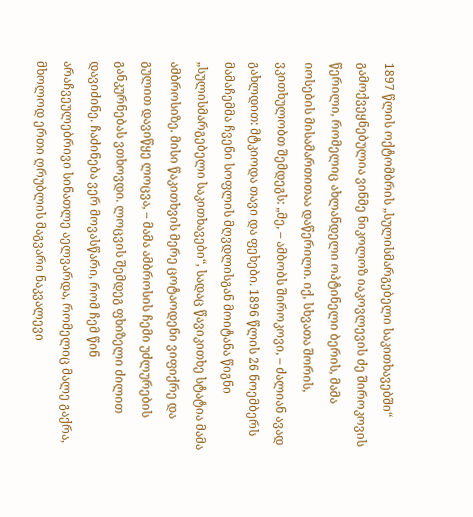1897 წლის ოქტომბრის „სულისმარგებელი საკითხავებში“ გამოქვეყნებულია ვინმე ნიკოლოზ იაკოვლევის ძე შიროკოვის წერილი, რომელიც ახლანდელი ოპტინელი ბერის, მამა იოსების მისამართითაა დაწერილი. იქ, სხვათა შორის, ვკითხულობთ შემდეგს: „მე, – ამბობს შიროკოვი, – ძალიან ავად გახლდით: მტკიოდა თავი და ფეხები. 1896 წლის 26 ნოემბერს მამაჩემმა ჩვენი სოფლის მღვდლისგან მოიტანა წიგნი „სულისმარგებელი საკითხავები“, სადაც წავიკითხე სტატია მამა ამბროსიზე. მისი წაკითხვის მერე ცოტაოდენი ვიფიქრე და გულით დავიწყე ლოცვა, – მამა ამბროსის ჩემი უძლურების განკურნებას ვთხოვდი. ლოცვის შემდეგ ფხიზელი ძილით დავიძინე. ჩაძინება ვერ მოვასწარი, რომ ჩემ წინ არაჩვეულებრივი სინათლე აელვარდა, რომელიც მალე გაქრა, მხოლოდ ერთი ღრუბლის მაგვარი ნაკვალევი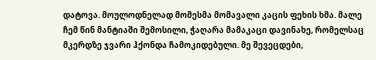დატოვა. მოულოდნელად მომესმა მომავალი კაცის ფეხის ხმა. მალე ჩემ წინ მანტიაში შემოსილი, ჭაღარა მამაკაცი დავინახე, რომელსაც მკერდზე ჯვარი ჰქონდა ჩამოკიდებული. მე შევეცდები,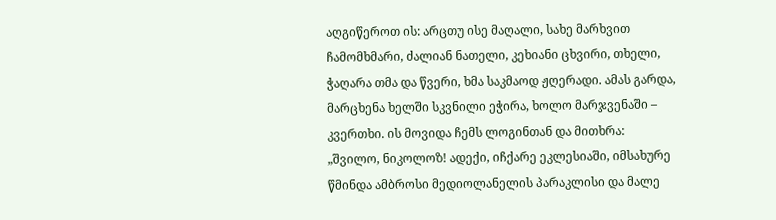აღგიწეროთ ის: არცთუ ისე მაღალი, სახე მარხვით ჩამომხმარი, ძალიან ნათელი, კეხიანი ცხვირი, თხელი, ჭაღარა თმა და წვერი, ხმა საკმაოდ ჟღერადი. ამას გარდა, მარცხენა ხელში სკვნილი ეჭირა, ხოლო მარჯვენაში – კვერთხი. ის მოვიდა ჩემს ლოგინთან და მითხრა: „შვილო, ნიკოლოზ! ადექი, იჩქარე ეკლესიაში, იმსახურე წმინდა ამბროსი მედიოლანელის პარაკლისი და მალე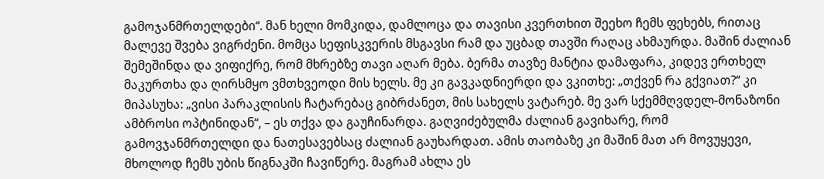გამოჯანმრთელდები“. მან ხელი მომკიდა, დამლოცა და თავისი კვერთხით შეეხო ჩემს ფეხებს, რითაც მალევე შვება ვიგრძენი. მომცა სეფისკვერის მსგავსი რამ და უცბად თავში რაღაც ახმაურდა. მაშინ ძალიან შემეშინდა და ვიფიქრე, რომ მხრებზე თავი აღარ მება. ბერმა თავზე მანტია დამაფარა, კიდევ ერთხელ მაკურთხა და ღირსმყო ვმთხვეოდი მის ხელს. მე კი გავკადნიერდი და ვკითხე: „თქვენ რა გქვიათ?“ კი მიპასუხა: „ვისი პარაკლისის ჩატარებაც გიბრძანეთ, მის სახელს ვატარებ. მე ვარ სქემმღვდელ-მონაზონი ამბროსი ოპტინიდან“, – ეს თქვა და გაუჩინარდა. გაღვიძებულმა ძალიან გავიხარე, რომ გამოვჯანმრთელდი და ნათესავებსაც ძალიან გაუხარდათ. ამის თაობაზე კი მაშინ მათ არ მოვუყევი, მხოლოდ ჩემს უბის წიგნაკში ჩავიწერე. მაგრამ ახლა ეს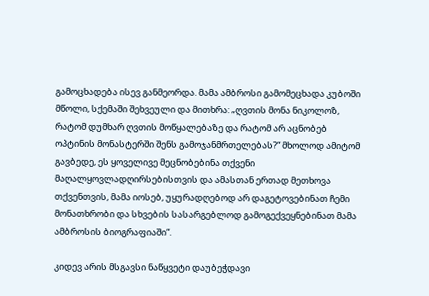გამოცხადება ისევ განმეორდა. მამა ამბროსი გამომეცხადა კუბოში მწოლი, სქემაში შეხვეული და მითხრა: „ღვთის მონა ნიკოლოზ, რატომ დუმხარ ღვთის მოწყალებაზე და რატომ არ აცნობებ ოპტინის მონასტერში შენს გამოჯანმრთელებას?“ მხოლოდ ამიტომ გავბედე, ეს ყოველივე მეცნობებინა თქვენი მაღალყოვლადღირსებისთვის და ამასთან ერთად მეთხოვა თქვენთვის, მამა იოსებ, უყურადღებოდ არ დაგეტოვებინათ ჩემი მონათხრობი და სხვების სასარგებლოდ გამოგექვეყნებინათ მამა ამბროსის ბიოგრაფიაში“.

კიდევ არის მსგავსი ნაწყვეტი დაუბეჭდავი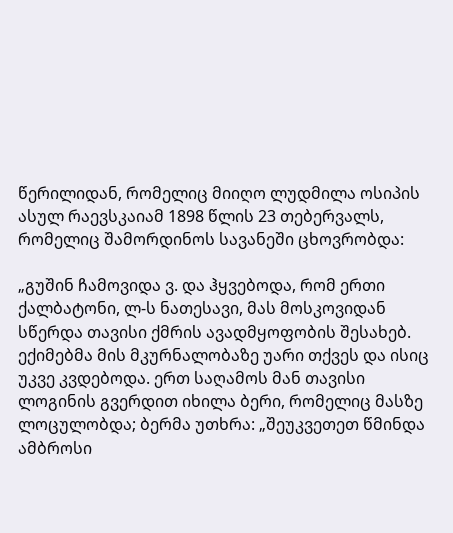წერილიდან, რომელიც მიიღო ლუდმილა ოსიპის ასულ რაევსკაიამ 1898 წლის 23 თებერვალს, რომელიც შამორდინოს სავანეში ცხოვრობდა:

„გუშინ ჩამოვიდა ვ. და ჰყვებოდა, რომ ერთი ქალბატონი, ლ-ს ნათესავი, მას მოსკოვიდან სწერდა თავისი ქმრის ავადმყოფობის შესახებ. ექიმებმა მის მკურნალობაზე უარი თქვეს და ისიც უკვე კვდებოდა. ერთ საღამოს მან თავისი ლოგინის გვერდით იხილა ბერი, რომელიც მასზე ლოცულობდა; ბერმა უთხრა: „შეუკვეთეთ წმინდა ამბროსი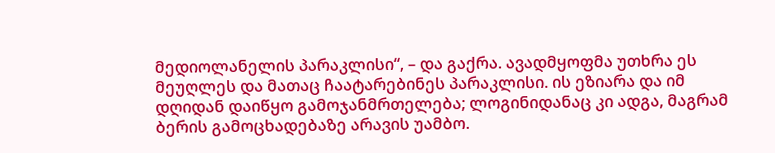მედიოლანელის პარაკლისი“, – და გაქრა. ავადმყოფმა უთხრა ეს მეუღლეს და მათაც ჩაატარებინეს პარაკლისი. ის ეზიარა და იმ დღიდან დაიწყო გამოჯანმრთელება; ლოგინიდანაც კი ადგა, მაგრამ ბერის გამოცხადებაზე არავის უამბო.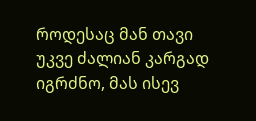როდესაც მან თავი უკვე ძალიან კარგად იგრძნო, მას ისევ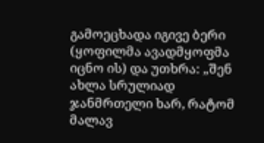გამოეცხადა იგივე ბერი (ყოფილმა ავადმყოფმა იცნო ის) და უთხრა: „შენ ახლა სრულიად ჯანმრთელი ხარ, რატომ მალავ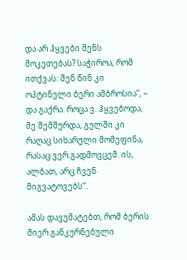და არ ჰყვები შენს მოკეთებას? საჭიროა, რომ ითქვას: შენ წინ კი ოპტინელი ბერი ამბროსია“, – და გაქრა. როცა ვ. ჰყვებოდა, მე შემშურდა, გულში კი რაღაც სიხარული მომეფინა, რასაც ვერ გადმოვცემ. ის, ალბათ, არც ჩვენ მიგვატოვებს“.

ამას დავუმატებთ, რომ ბერის მიერ განკურნებული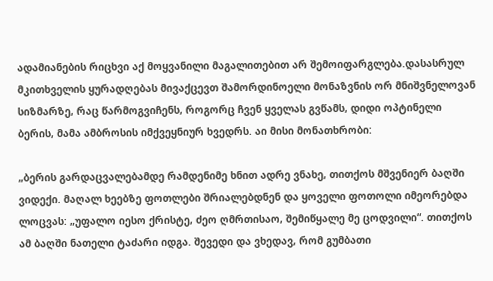ადამიანების რიცხვი აქ მოყვანილი მაგალითებით არ შემოიფარგლება.დასასრულ მკითხველის ყურადღებას მივაქცევთ შამორდინოელი მონაზვნის ორ მნიშვნელოვან სიზმარზე, რაც წარმოგვიჩენს, როგორც ჩვენ ყველას გვწამს, დიდი ოპტინელი ბერის, მამა ამბროსის იმქვეყნიურ ხვედრს. აი მისი მონათხრობი:

„ბერის გარდაცვალებამდე რამდენიმე ხნით ადრე ვნახე, თითქოს მშვენიერ ბაღში ვიდექი. მაღალ ხეებზე ფოთლები შრიალებდნენ და ყოველი ფოთოლი იმეორებდა ლოცვას: „უფალო იესო ქრისტე, ძეო ღმრთისაო, შემიწყალე მე ცოდვილი“. თითქოს ამ ბაღში ნათელი ტაძარი იდგა. შევედი და ვხედავ, რომ გუმბათი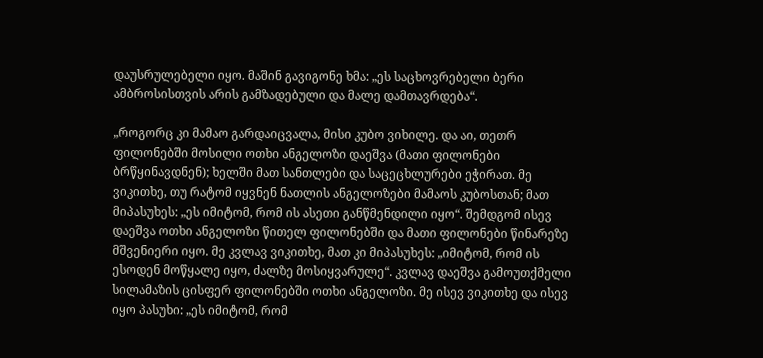დაუსრულებელი იყო. მაშინ გავიგონე ხმა: „ეს საცხოვრებელი ბერი ამბროსისთვის არის გამზადებული და მალე დამთავრდება“.

„როგორც კი მამაო გარდაიცვალა, მისი კუბო ვიხილე. და აი, თეთრ ფილონებში მოსილი ოთხი ანგელოზი დაეშვა (მათი ფილონები ბრწყინავდნენ); ხელში მათ სანთლები და საცეცხლურები ეჭირათ. მე ვიკითხე, თუ რატომ იყვნენ ნათლის ანგელოზები მამაოს კუბოსთან; მათ მიპასუხეს: „ეს იმიტომ, რომ ის ასეთი განწმენდილი იყო“. შემდგომ ისევ დაეშვა ოთხი ანგელოზი წითელ ფილონებში და მათი ფილონები წინარეზე მშვენიერი იყო. მე კვლავ ვიკითხე, მათ კი მიპასუხეს: „იმიტომ, რომ ის ესოდენ მოწყალე იყო, ძალზე მოსიყვარულე“. კვლავ დაეშვა გამოუთქმელი სილამაზის ცისფერ ფილონებში ოთხი ანგელოზი. მე ისევ ვიკითხე და ისევ იყო პასუხი: „ეს იმიტომ, რომ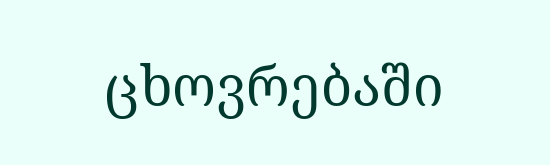ცხოვრებაში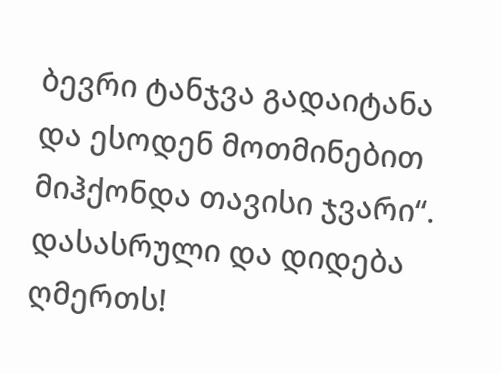ბევრი ტანჯვა გადაიტანა და ესოდენ მოთმინებით მიჰქონდა თავისი ჯვარი“.
დასასრული და დიდება ღმერთს!